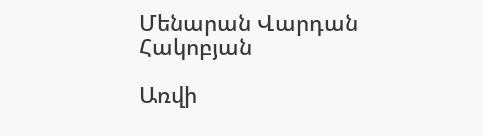Մենարան Վարդան Հակոբյան

Առվի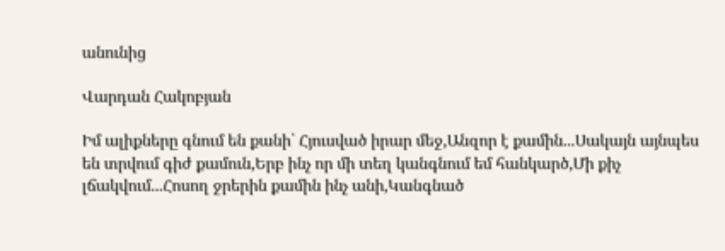անունից

Վարդան Հակոբյան

Իմ ալիքները գնում են քանի՝ Հյուսված իրար մեջ,Անզոր է քամին...Սակայն այնպես են տրվում գիժ քամուն,Երբ ինչ որ մի տեղ կանգնում եմ հանկարծ,Մի քիչ լճակվում...Հոսող ջրերին քամին ինչ անի,Կանգնած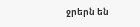ջրերն են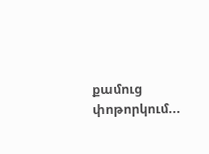քամուց փոթորկում...